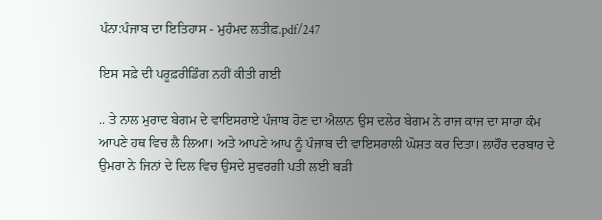ਪੰਨਾ:ਪੰਜਾਬ ਦਾ ਇਤਿਹਾਸ - ਮੁਹੰਮਦ ਲਤੀਫ਼.pdf/247

ਇਸ ਸਫ਼ੇ ਦੀ ਪਰੂਫ਼ਰੀਡਿੰਗ ਨਹੀਂ ਕੀਤੀ ਗਈ

.. ਤੇ ਨਾਲ ਮੁਰਾਦ ਬੇਗਮ ਦੇ ਵਾਇਸਰਾਏ ਪੰਜਾਬ ਹੋਣ ਦਾ ਐਲਾਨ ਉਸ ਦਲੇਰ ਬੇਗਮ ਨੇ ਰਾਜ ਕਾਜ ਦਾ ਸਾਰਾ ਕੰਮ ਆਪਣੇ ਹਥ ਵਿਚ ਲੈ ਲਿਆ। ਅਤੇ ਆਪਣੇ ਆਪ ਨੂੰ ਪੰਜਾਬ ਦੀ ਵਾਇਸਰਾਲੀ ਘੋਸ਼ਤ ਕਰ ਦਿਤਾ। ਲਾਹੌਰ ਦਰਬਾਰ ਦੇ ਉਮਰਾ ਨੇ ਜਿਨਾਂ ਦੇ ਦਿਲ ਵਿਚ ਉਸਦੇ ਸੁਵਰਗੀ ਪਤੀ ਲਈ ਬੜੀ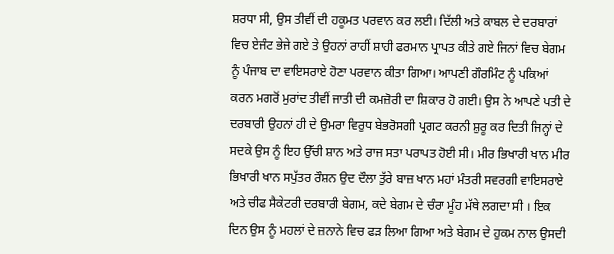ਸ਼ਰਧਾ ਸੀ, ਉਸ ਤੀਵੀਂ ਦੀ ਹਕੂਮਤ ਪਰਵਾਨ ਕਰ ਲਈ। ਦਿੱਲੀ ਅਤੇ ਕਾਬਲ ਦੇ ਦਰਬਾਰਾਂ ਵਿਚ ਏਜੰਟ ਭੇਜੇ ਗਏ ਤੇ ਉਹਨਾਂ ਰਾਹੀਂ ਸ਼ਾਹੀ ਫਰਮਾਨ ਪ੍ਰਾਪਤ ਕੀਤੇ ਗਏ ਜਿਨਾਂ ਵਿਚ ਬੇਗਮ ਨੂੰ ਪੰਜਾਬ ਦਾ ਵਾਇਸਰਾਏ ਹੋਣਾ ਪਰਵਾਨ ਕੀਤਾ ਗਿਆ। ਆਪਣੀ ਗੌਰਮਿੰਟ ਨੂੰ ਪਕਿਆਂ ਕਰਨ ਮਗਰੋਂ ਮੁਰਾਂਦ ਤੀਵੀਂ ਜਾਤੀ ਦੀ ਕਮਜ਼ੋਰੀ ਦਾ ਸ਼ਿਕਾਰ ਹੋ ਗਈ। ਉਸ ਨੇ ਆਪਣੇ ਪਤੀ ਦੇ ਦਰਬਾਰੀ ਉਹਨਾਂ ਹੀ ਦੇ ਉਮਰਾ ਵਿਰੁਧ ਬੇਭਰੋਸਗੀ ਪ੍ਰਗਟ ਕਰਨੀ ਸ਼ੁਰੂ ਕਰ ਦਿਤੀ ਜਿਨ੍ਹਾਂ ਦੇ ਸਦਕੇ ਉਸ ਨੂੰ ਇਹ ਉੱਚੀ ਸ਼ਾਨ ਅਤੇ ਰਾਜ ਸਤਾ ਪਰਾਪਤ ਹੋਈ ਸੀ। ਮੀਰ ਭਿਖਾਰੀ ਖਾਨ ਮੀਰ ਭਿਖਾਰੀ ਖਾਨ ਸਪੁੱਤਰ ਰੌਸ਼ਨ ਉਦ ਦੌਲਾ ਤੁੱਰੇ ਬਾਜ਼ ਖਾਨ ਮਹਾਂ ਮੰਤਰੀ ਸਵਰਗੀ ਵਾਇਸਰਾਏ ਅਤੇ ਚੀਫ ਸੈਕੇਟਰੀ ਦਰਬਾਰੀ ਬੇਗਮ, ਕਦੇ ਬੇਗਮ ਦੇ ਚੰਰਾ ਮੂੰਹ ਮੱਥੇ ਲਗਦਾ ਸੀ । ਇਕ ਦਿਨ ਉਸ ਨੂੰ ਮਹਲਾਂ ਦੇ ਜ਼ਨਾਨੇ ਵਿਚ ਫੜ ਲਿਆ ਗਿਆ ਅਤੇ ਬੇਗਮ ਦੇ ਹੁਕਮ ਨਾਲ ਉਸਦੀ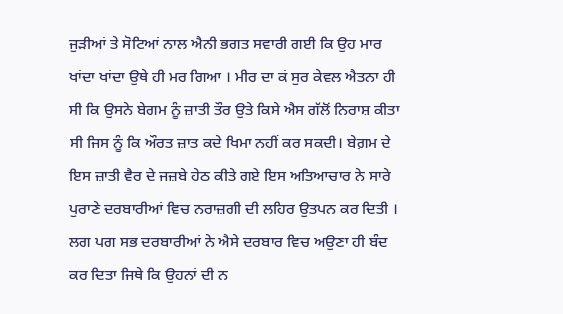ਜੁੜੀਆਂ ਤੇ ਸੋਟਿਆਂ ਨਾਲ ਐਨੀ ਭਗਤ ਸਵਾਰੀ ਗਈ ਕਿ ਉਹ ਮਾਰ ਖਾਂਦਾ ਖਾਂਦਾ ਉਥੇ ਹੀ ਮਰ ਗਿਆ । ਮੀਰ ਦਾ ਕਂ ਸੁਰ ਕੇਵਲ ਐਤਨਾ ਹੀ ਸੀ ਕਿ ਉਸਨੇ ਬੇਗਮ ਨੂੰ ਜ਼ਾਤੀ ਤੌਰ ਉਤੇ ਕਿਸੇ ਐਸ ਗੱਲੋਂ ਨਿਰਾਸ਼ ਕੀਤਾ ਸੀ ਜਿਸ ਨੂੰ ਕਿ ਔਰਤ ਜ਼ਾਤ ਕਦੇ ਖਿਮਾ ਨਹੀਂ ਕਰ ਸਕਦੀ। ਬੇਗ਼ਮ ਦੇ ਇਸ ਜ਼ਾਤੀ ਵੈਰ ਦੇ ਜਜ਼ਬੇ ਹੇਠ ਕੀਤੇ ਗਏ ਇਸ ਅਤਿਆਚਾਰ ਨੇ ਸਾਰੇ ਪੁਰਾਣੇ ਦਰਬਾਰੀਆਂ ਵਿਚ ਨਰਾਜ਼ਗੀ ਦੀ ਲਹਿਰ ਉਤਪਨ ਕਰ ਦਿਤੀ । ਲਗ ਪਗ ਸਭ ਦਰਬਾਰੀਆਂ ਨੇ ਐਸੇ ਦਰਬਾਰ ਵਿਚ ਅਉਣਾ ਹੀ ਬੰਦ ਕਰ ਦਿਤਾ ਜਿਥੇ ਕਿ ਉਹਨਾਂ ਦੀ ਨ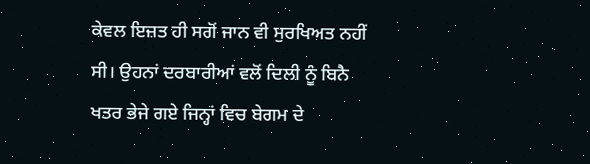ਕੇਵਲ ਇਜ਼ਤ ਹੀ ਸਗੋਂ ਜਾਨ ਵੀ ਸੁਰਖਿਅਤ ਨਹੀਂ ਸੀ। ਉਹਨਾਂ ਦਰਬਾਰੀਆਂ ਵਲੋਂ ਦਿਲੀ ਨੂੰ ਬਿਨੈ ਖਤਰ ਭੇਜੇ ਗਏ ਜਿਨ੍ਹਾਂ ਵਿਚ ਬੇਗਮ ਦੇ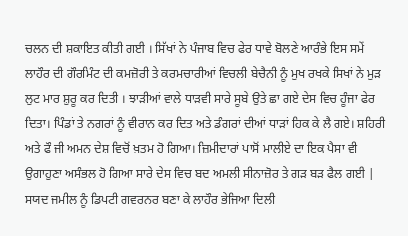ਚਲਨ ਦੀ ਸ਼ਕਾਇਤ ਕੀਤੀ ਗਈ । ਸਿੱਖਾਂ ਨੇ ਪੰਜਾਬ ਵਿਚ ਫੇਰ ਧਾਵੇ ਬੋਲਣੇ ਆਰੰਭੇ ਇਸ ਸਮੇਂ ਲਾਹੌਰ ਦੀ ਗੌਰਮਿੰਟ ਦੀ ਕਮਜ਼ੋਰੀ ਤੇ ਕਰਮਚਾਰੀਆਂ ਵਿਚਲੀ ਬੇਚੈਨੀ ਨੂੰ ਮੁਖ ਰਖਕੇ ਸਿਖਾਂ ਨੇ ਮੁੜ ਲੁਟ ਮਾਰ ਸ਼ੁਰੂ ਕਰ ਦਿਤੀ । ਝਾੜੀਆਂ ਵਾਲੇ ਧਾੜਵੀ ਸਾਰੇ ਸੂਬੇ ਉਤੇ ਛਾ ਗਏ ਦੇਸ ਵਿਚ ਹੂੰਜਾ ਫੇਰ ਦਿਤਾ। ਪਿੰਡਾਂ ਤੇ ਨਗਰਾਂ ਨੂੰ ਵੀਰਾਨ ਕਰ ਦਿਤ ਅਤੇ ਡੰਗਰਾਂ ਦੀਆਂ ਧਾੜਾਂ ਹਿਕ ਕੇ ਲੈ ਗਏ। ਸ਼ਹਿਰੀ ਅਤੇ ਫੌ ਜੀ ਅਮਨ ਦੇਸ਼ ਵਿਚੋਂ ਖ਼ਤਮ ਹੋ ਗਿਆ। ਜ਼ਿਮੀਦਾਰਾਂ ਪਾਸੋਂ ਮਾਲੀਏ ਦਾ ਇਕ ਪੈਸਾ ਵੀ ਉਗਾਹੁਣਾ ਅਸੰਭਲ ਹੋ ਗਿਆ ਸਾਰੇ ਦੇਸ ਵਿਚ ਬਦ ਅਮਲੀ ਸੀਨਾਜ਼ੋਰ ਤੇ ਗੜ ਬੜ ਫੈਲ ਗਈ | ਸਯਦ ਜਮੀਲ ਨੂੰ ਡਿਪਟੀ ਗਵਰਨਰ ਬਣਾ ਕੇ ਲਾਹੌਰ ਭੇਜਿਆ ਦਿਲੀ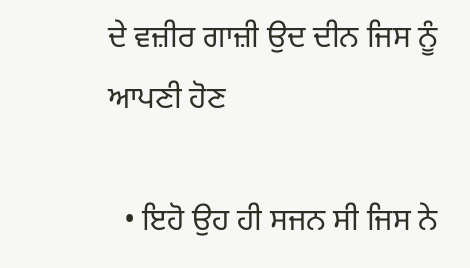ਦੇ ਵਜ਼ੀਰ ਗਾਜ਼ੀ ਉਦ ਦੀਨ ਜਿਸ ਨੂੰ ਆਪਣੀ ਹੋਣ

  • ਇਹੋ ਉਹ ਹੀ ਸਜਨ ਸੀ ਜਿਸ ਨੇ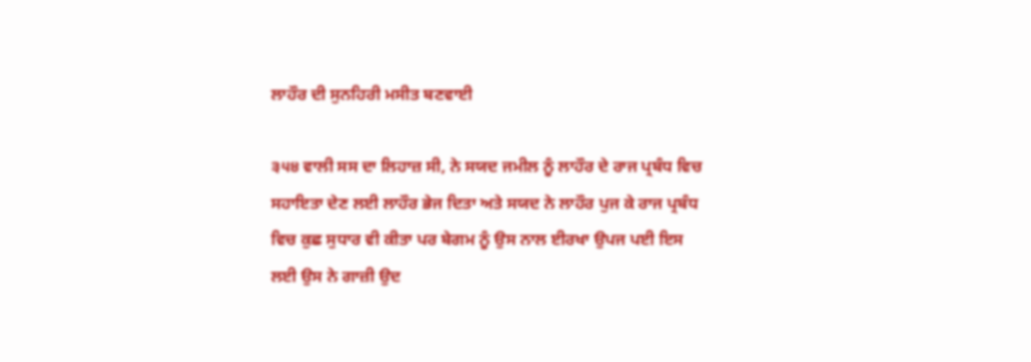ਲਾਹੌਰ ਦੀ ਸੁਨਹਿਰੀ ਮਸੀਤ ਬਣਵਾਈ

੩੫੪ ਵਾਲੀ ਸਸ ਦਾ ਲਿਹਾਜ਼ ਸੀ, ਨੇ ਸਯਦ ਜਮੀਲ ਨੂੰ ਲਾਹੌਰ ਦੇ ਰਾਜ ਪ੍ਰਬੰਧ ਵਿਚ ਸਹਾਇਤਾ ਦੇਣ ਲਈ ਲਾਹੌਰ ਭੇਜ ਦਿਤਾ ਅਤੇ ਸਯਦ ਨੇ ਲਾਹੌਰ ਪੁਜ ਕੇ ਰਾਜ ਪ੍ਰਬੰਧ ਵਿਚ ਕੁਛ ਸੁਧਾਰ ਵੀ ਕੀਤਾ ਪਰ ਬੇਗਮ ਨੂੰ ਉਸ ਨਾਲ ਈਰਖਾ ਉਪਜ ਪਈ ਇਸ ਲਈ ਉਸ ਨੇ ਗਾਜ਼ੀ ਉਦ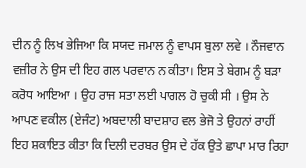ਦੀਨ ਨੂੰ ਲਿਖ ਭੇਜਿਆ ਕਿ ਸਯਦ ਜਮਾਲ ਨੂੰ ਵਾਪਸ ਬੁਲਾ ਲਵੇ । ਨੌਜਵਾਨ ਵਜ਼ੀਰ ਨੇ ਉਸ ਦੀ ਇਹ ਗਲ ਪਰਵਾਨ ਨ ਕੀਤਾ। ਇਸ ਤੇ ਬੇਗਮ ਨੂੰ ਬੜਾ ਕਰੋਧ ਆਇਆ । ਉਹ ਰਾਜ ਸਤਾ ਲਈ ਪਾਗਲ ਹੋ ਚੁਕੀ ਸੀ । ਉਸ ਨੇ ਆਪਣ ਵਕੀਲ (ਏਜੰਟ) ਅਬਦਾਲੀ ਬਾਦਸ਼ਾਹ ਵਲ ਭੇਜੋ ਤੇ ਉਹਨਾਂ ਰਾਹੀਂ ਇਹ ਸ਼ਕਾਇਤ ਕੀਤਾ ਕਿ ਦਿਲੀ ਦਰਬਰ ਉਸ ਦੇ ਹੱਕ ਉਤੇ ਛਾਪਾ ਮਾਰ ਰਿਹਾ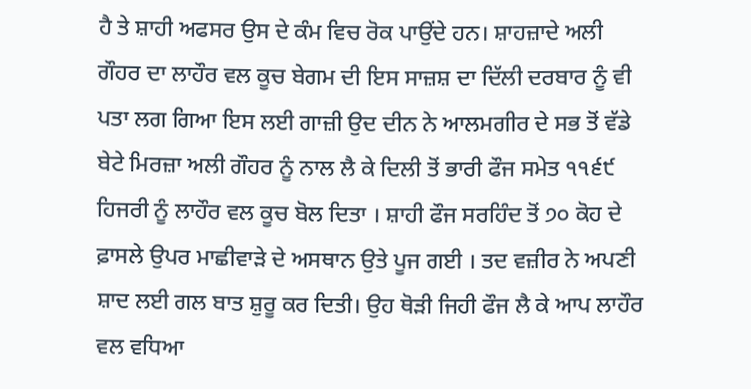ਹੈ ਤੇ ਸ਼ਾਹੀ ਅਫਸਰ ਉਸ ਦੇ ਕੰਮ ਵਿਚ ਰੋਕ ਪਾਉਂਦੇ ਹਨ। ਸ਼ਾਹਜ਼ਾਦੇ ਅਲੀ ਗੌਹਰ ਦਾ ਲਾਹੌਰ ਵਲ ਕੂਚ ਬੇਗਮ ਦੀ ਇਸ ਸਾਜ਼ਸ਼ ਦਾ ਦਿੱਲੀ ਦਰਬਾਰ ਨੂੰ ਵੀ ਪਤਾ ਲਗ ਗਿਆ ਇਸ ਲਈ ਗਾਜ਼ੀ ਉਦ ਦੀਨ ਨੇ ਆਲਮਗੀਰ ਦੇ ਸਭ ਤੋਂ ਵੱਡੇ ਬੇਟੇ ਮਿਰਜ਼ਾ ਅਲੀ ਗੌਹਰ ਨੂੰ ਨਾਲ ਲੈ ਕੇ ਦਿਲੀ ਤੋਂ ਭਾਰੀ ਫੌਜ ਸਮੇਤ ੧੧੬੯ ਹਿਜਰੀ ਨੂੰ ਲਾਹੌਰ ਵਲ ਕੂਚ ਬੋਲ ਦਿਤਾ । ਸ਼ਾਹੀ ਫੌਜ ਸਰਹਿੰਦ ਤੋਂ ੭੦ ਕੋਹ ਦੇ ਫ਼ਾਸਲੇ ਉਪਰ ਮਾਛੀਵਾੜੇ ਦੇ ਅਸਥਾਨ ਉਤੇ ਪੂਜ ਗਈ । ਤਦ ਵਜ਼ੀਰ ਨੇ ਅਪਣੀ ਸ਼ਾਦ ਲਈ ਗਲ ਬਾਤ ਸ਼ੁਰੂ ਕਰ ਦਿਤੀ। ਉਹ ਥੋੜੀ ਜਿਹੀ ਫੌਜ ਲੈ ਕੇ ਆਪ ਲਾਹੌਰ ਵਲ ਵਧਿਆ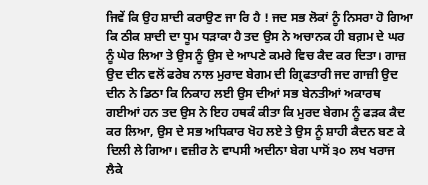ਜਿਵੇਂ ਕਿ ਉਹ ਸ਼ਾਦੀ ਕਰਾਉਣ ਜਾ ਰਿ ਹੈ ! ਜਦ ਸਭ ਲੋਕਾਂ ਨੂੰ ਨਿਸਰਾ ਹੋ ਗਿਆ ਕਿ ਠੀਕ ਸ਼ਾਦੀ ਦਾ ਧੂਮ ਧੜਾਕਾ ਹੈ ਤਦ ਉਸ ਨੇ ਅਚਾਨਕ ਹੀ ਬਗ਼ਮ ਦੇ ਘਰ ਨੂੰ ਘੇਰ ਲਿਆ ਤੇ ਉਸ ਨੂੰ ਉਸ ਦੇ ਆਪਣੇ ਕਮਰੇ ਵਿਚ ਕੈਦ ਕਰ ਦਿਤਾ। ਗਾਜ਼ ਉਦ ਦੀਨ ਵਲੋਂ ਫਰੇਬ ਨਾਲ ਮੁਰਾਦ ਬੇਗਮ ਦੀ ਗ੍ਰਿਫਤਾਰੀ ਜਦ ਗਾਜ਼ੀ ਉਦ ਦੀਨ ਨੇ ਡਿਠਾ ਕਿ ਨਿਕਾਹ ਲਈ ਉਸ ਦੀਆਂ ਸਭ ਬੇਨਤੀਆਂ ਅਕਾਰਥ ਗਈਆਂ ਹਨ ਤਦ ਉਸ ਨੇ ਇਹ ਹਥਕੰ ਕੀਤਾ ਕਿ ਮੁਰਦ ਬੇਗਮ ਨੂੰ ਫੜਕ ਕੈਦ ਕਰ ਲਿਆ, ਉਸ ਦੇ ਸਭ ਅਧਿਕਾਰ ਖੋਹ ਲਏ ਤੇ ਉਸ ਨੂੰ ਸ਼ਾਹੀ ਕੈਦਨ ਬਣ ਕੇ ਦਿਲੀ ਲੇ ਗਿਆ। ਵਜ਼ੀਰ ਨੇ ਵਾਪਸੀ ਅਦੀਨਾ ਬੇਗ ਪਾਸੋਂ ੩੦ ਲਖ ਖਰਾਜ ਲੈਕੇ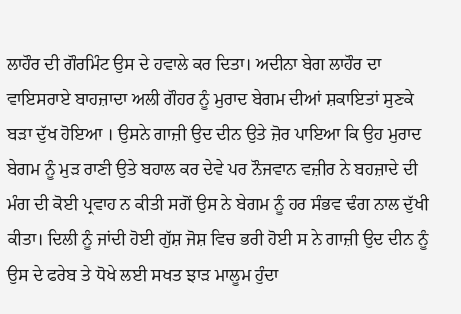ਲਾਹੌਰ ਦੀ ਗੌਰਮਿੰਟ ਉਸ ਦੇ ਹਵਾਲੇ ਕਰ ਦਿਤਾ। ਅਦੀਨਾ ਬੇਗ ਲਾਹੌਰ ਦਾ ਵਾਇਸਰਾਏ ਬਾਹਜ਼ਾਦਾ ਅਲੀ ਗੌਹਰ ਨੂੰ ਮੁਰਾਦ ਬੇਗਮ ਦੀਆਂ ਸ਼ਕਾਇਤਾਂ ਸੁਣਕੇ ਬੜਾ ਦੁੱਖ ਹੋਇਆ । ਉਸਨੇ ਗਾਜ਼ੀ ਉਦ ਦੀਨ ਉਤੇ ਜ਼ੋਰ ਪਾਇਆ ਕਿ ਉਹ ਮੁਰਾਦ ਬੇਗਮ ਨੂੰ ਮੁੜ ਰਾਣੀ ਉਤੇ ਬਹਾਲ ਕਰ ਦੇਵੇ ਪਰ ਨੌਜਵਾਨ ਵਜ਼ੀਰ ਨੇ ਬਹਜ਼ਾਦੇ ਦੀ ਮੰਗ ਦੀ ਕੋਈ ਪ੍ਰਵਾਹ ਨ ਕੀਤੀ ਸਗੋਂ ਉਸ ਨੇ ਬੇਗਮ ਨੂੰ ਹਰ ਸੰਭਵ ਢੰਗ ਨਾਲ ਦੁੱਖੀ ਕੀਤਾ। ਦਿਲੀ ਨੂੰ ਜਾਂਦੀ ਹੋਈ ਗੁੱਸ਼ ਜੋਸ਼ ਵਿਚ ਭਰੀ ਹੋਈ ਸ ਨੇ ਗਾਜ਼ੀ ਉਦ ਦੀਨ ਨੂੰ ਉਸ ਦੇ ਫਰੇਬ ਤੇ ਧੋਖੇ ਲਈ ਸਖਤ ਝਾੜ ਮਾਲੂਮ ਹੁੰਦਾ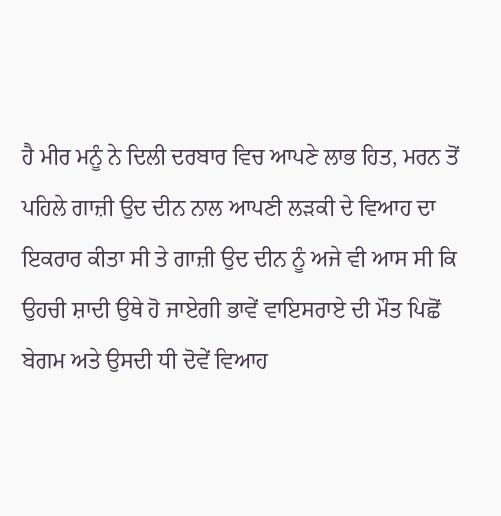ਹੈ ਮੀਰ ਮਨੂੰ ਨੇ ਦਿਲੀ ਦਰਬਾਰ ਵਿਚ ਆਪਣੇ ਲਾਭ ਹਿਤ, ਮਰਨ ਤੋਂ ਪਹਿਲੇ ਗਾਜ਼ੀ ਉਦ ਦੀਨ ਨਾਲ ਆਪਣੀ ਲੜਕੀ ਦੇ ਵਿਆਹ ਦਾ ਇਕਰਾਰ ਕੀਤਾ ਸੀ ਤੇ ਗਾਜ਼ੀ ਉਦ ਦੀਨ ਨੂੰ ਅਜੇ ਵੀ ਆਸ ਸੀ ਕਿ ਉਹਚੀ ਸ਼ਾਦੀ ਉਥੇ ਹੋ ਜਾਏਗੀ ਭਾਵੇਂ ਵਾਇਸਰਾਏ ਦੀ ਮੌਤ ਪਿਛੋਂ ਬੇਗਮ ਅਤੇ ਉਸਦੀ ਧੀ ਦੋਵੇਂ ਵਿਆਹ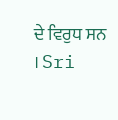ਦੇ ਵਿਰੁਧ ਸਨ । Sri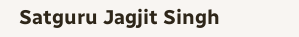Satguru Jagjit Singh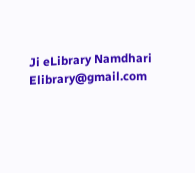Ji eLibrary Namdhari Elibrary@gmail.com